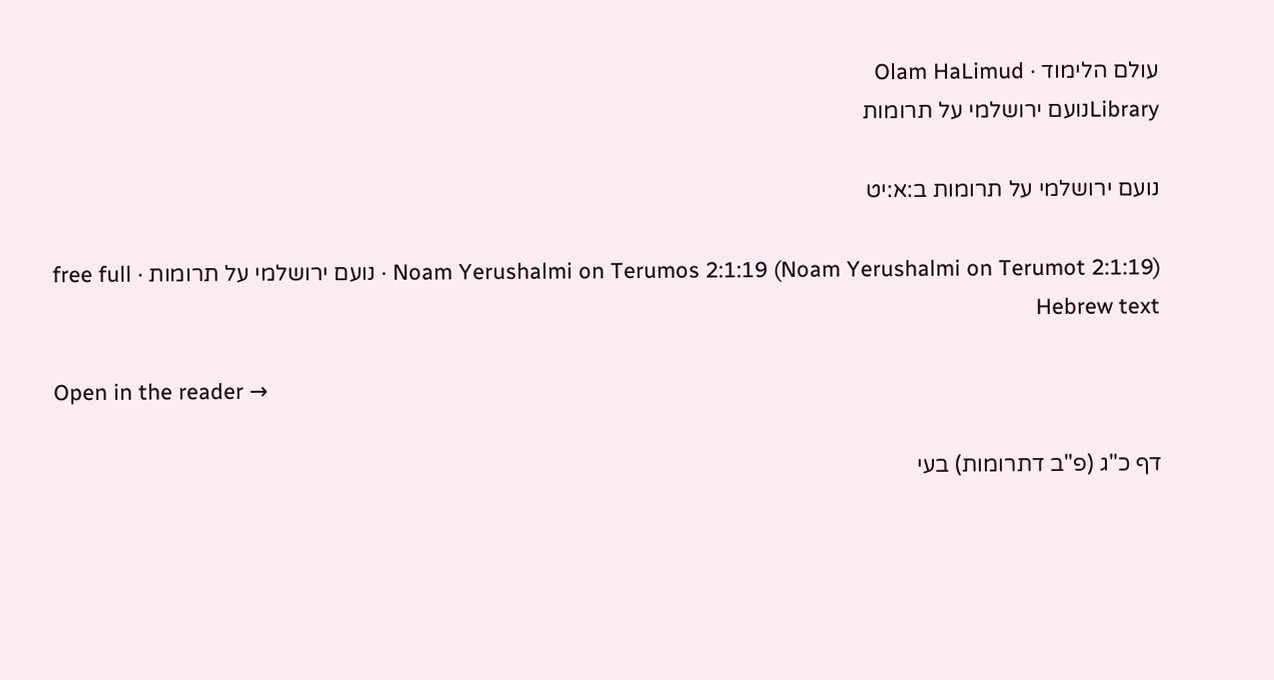עולם הלימוד · Olam HaLimud
Libraryנועם ירושלמי על תרומות

נועם ירושלמי על תרומות ב:א:יט

Noam Yerushalmi on Terumos 2:1:19 (Noam Yerushalmi on Terumot 2:1:19) · נועם ירושלמי על תרומות · free full Hebrew text

Open in the reader →

דף כ"ג (פ"ב דתרומות) בעי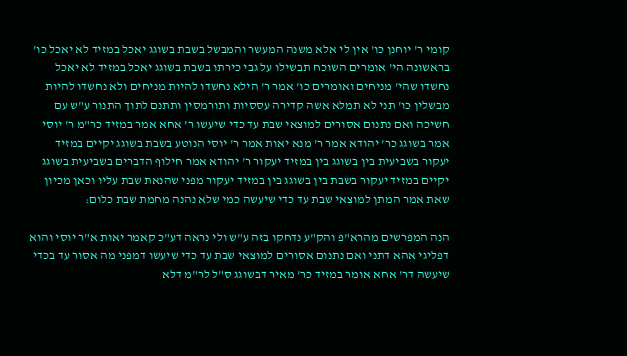קומי ר' יוחנן כו' אין לי אלא משנה המעשר והמבשל בשבת בשוגג יאכל במזיד לא יאכל כו' בראשונה הי' אומרים השוכח תבשילו על גבי כירתו בשבת בשוגג יאכל במזיד לא יאכל נחשדו שהי' מניחים ואומרים כו' אמר ר' הילא נחשדו להיות מניחים ולא נחשדו להיות מבשלין כו' תני לא תמלא אשה קדירה עססיות ותורמסין ותתנם לתוך התנור ע"ש עם חשיכה ואם נתנום אסורים למוצאי שבת עד כדי שיעשו ר' אחא אמר במזיד כר"מ ר' יוסי אמר בשוגג כר' יהודא אמר ר' מנא יאות אמר ר' יוסי הנוטע בשבת בשוגג יקיים במזיד יעקור בשביעית בין בשוגג בין במזיד יעקור ר' יהודא אמר חילוף הדברים בשביעית בשוגג יקיים במזיד יעקור בשבת בין בשוגג בין במזיד יעקור מפני שהנאת שבת עליו וכאן מכיון שאת אמר המתן למוצאי שבת עד כדי שיעשה כמי שלא נהנה מחמת שבת כלום:

הנה המפרשים מהרא"פ והק"ע נדחקו בזה ע"ש ולי נראה דע"כ קאמר יאות א"ר יוסי והוא דפליגי אהא דתני ואם נתנום אסורים למוצאי שבת עד כדי שיעשו דמפני מה אסור עד בכדי שיעשה דר' אחא אומר במזיד כר' מאיר דבשוגג ס"ל לר"מ דלא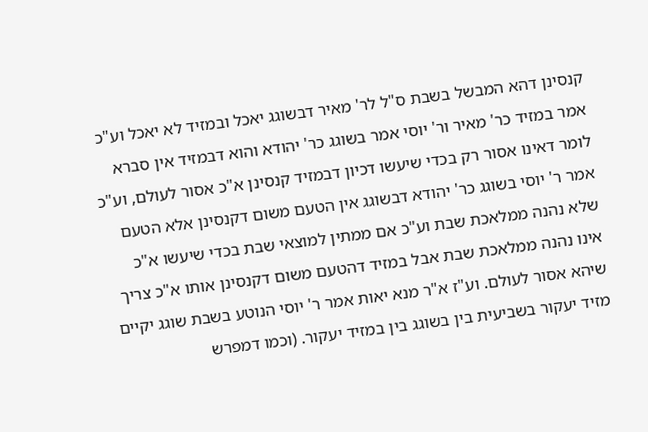קנסינן דהא המבשל בשבת ס"ל לר' מאיר דבשוגג יאכל ובמזיד לא יאכל וע"כ אמר במזיד כר' מאיר ור' יוסי אמר בשוגג כר' יהודא והוא דבמזיד אין סברא לומר דאינו אסור רק בכדי שיעשו דכיון דבמזיד קנסינן א"כ אסור לעולם, וע"כ אמר ר' יוסי בשוגג כר' יהודא דבשוגג אין הטעם משום דקנסינן אלא הטעם שלא נהנה ממלאכת שבת וע"כ אם ממתין למוצאי שבת בכדי שיעשו א"כ אינו נהנה ממלאכת שבת אבל במזיד דהטעם משום דקנסינן אותו א"כ צריך שיהא אסור לעולם. וע"ז א"ר מנא יאות אמר ר' יוסי הנוטע בשבת שוגג יקיים מזיד יעקור בשביעית בין בשוגג בין במזיד יעקור. (וכמו דמפרש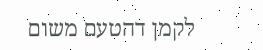לקמן דהטעם משום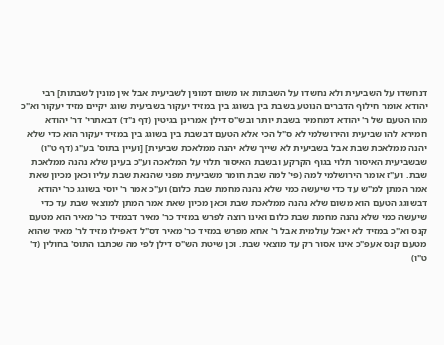דנחשדו על השביעית ולא נחשדו על השבתות או משום דמונין לשביעית אבל אין מונין לשבתות] רבי יהודא אומר חילוף הדברים הנוטע בשבת בין בשוגג בין במזיד יעקור בשביעית שוגג יקיים מזיד יעקור וא"כ מהו הטעם של ר' יהודא דמחמיר בשבת יותר ובש"ס דילן אמרינן בגיטין (דף נ"ד) דבאתרי' דר' יהודא חמירא להו שביעית והירושלמי לא ס"ל הכי אלא הטעם דבשבת בין בשוגג בין במזיד יעקור הוא כדי שלא יהנה ממלאכת שבת אבל בשביעית לא שייך שלא יהנה ממלאכת שביעית] [ועיין בתוס' בע"ג (דף ט"ו) שבשביעית האיסור תלוי בגוף הקרקע ובשבת האיסור תלוי על המלאכה וע"כ בעינן שלא נהנה ממלאכת שבת. וע"ז אומר הירושלמי למה (פי' למה שבת חומר משביעית מפני שהנאת שבת עליו וכאן מכיון שאת אמר המתן למ"ש עד כדי שיעשה כמי שלא נהנה מחמת שבת כלום) וע"כ אמר ר' יוסי בשוגג כר' יהודא דבשוגג הטעם הוא משום שלא נהנה ממלאכת שבת וכאן מכיון שאת אמר המתן למוצאי שבת עד כדי שיעשה כמי שלא נהנה מחמת שבת כלום ואינו רוצה לפרש במזיד כר' מאיר דבמזיד כר' מאיר הוא מטעם קנס וא"כ במזיד לא יאכל עולמית אבל ר' אחא מפרש במזיד כר' מאיר דס"ל דאפילו מזיד לר' מאיר שהוא מטעם קנס אעפ"כ אינו אסור רק עד מוצאי שבת. וכן שיטת הש"ס דילן לפי מה שכתבו התוס' בחולין (ד' ט"ו)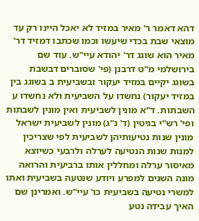דהא דאמר ר' מאיר במזיד לא יאכל היינו רק עד מוצאי שבת בכדי שיעשו וכמו שכתבו דמזיד דר' מאיר הוא שוגג דר' יהודא עיי"ש. עוד שם בירושלמי מ"ט דרבנן (פי' שסוברים דבשבת בשוגג יקיים במזיד יעקור ובשביעית ב בשוגג בין במזיד יעקור) נחשדו על השביעית ולא נחשדו ע השבתות. ד"א מונין לשביעית ואין מונין לשבתות ופי' רש"י בגיטין (ד' נ"ג) מונין לשביעית ישראל מונין שנות נטיעותיהן לשביעית לפי שצריכין למנות שנות הנטיעה לערלה ולרבעי כשיוצא מאיסור ערלה ומחללין אותו ברביעית והרואה מונה השנים למפרע ויודע שנטעה בשביעית ואתו למשרי נטיעה בשביעית כו' עיי"ש. ואמרינן שם האיך עבידה נטע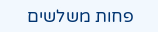פחות משלשים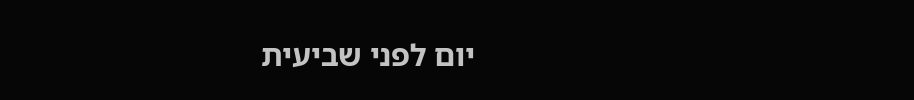יום לפני שביעית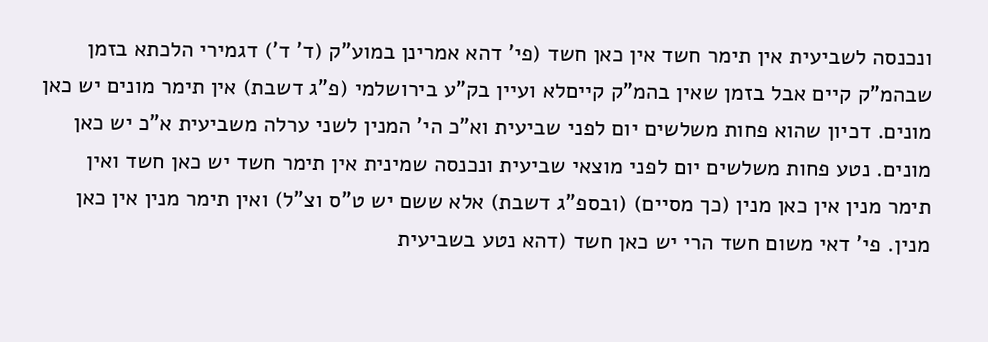ונכנסה לשביעית אין תימר חשד אין כאן חשד (פי' דהא אמרינן במוע"ק (ד' ד') דגמירי הלכתא בזמן שבהמ"ק קיים אבל בזמן שאין בהמ"ק קייםלא ועיין בק"ע בירושלמי (פ"ג דשבת) אין תימר מונים יש כאן מונים. דכיון שהוא פחות משלשים יום לפני שביעית וא"כ הי' המנין לשני ערלה משביעית א"כ יש כאן מונים. נטע פחות משלשים יום לפני מוצאי שביעית ונכנסה שמינית אין תימר חשד יש כאן חשד ואין תימר מנין אין כאן מנין (כך מסיים) (ובספ"ג דשבת) אלא ששם יש ט"ס וצ"ל) ואין תימר מנין אין כאן מנין. פי' דאי משום חשד הרי יש כאן חשד (דהא נטע בשביעית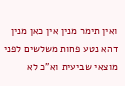ואין תימר מנין אין כאן מנין דהא נטע פחות משלשים לפני מוצאי שביעית וא"כ לא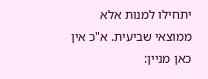יתחילו למנות אלא ממוצאי שביעית. א"כ אין כאן מניין: